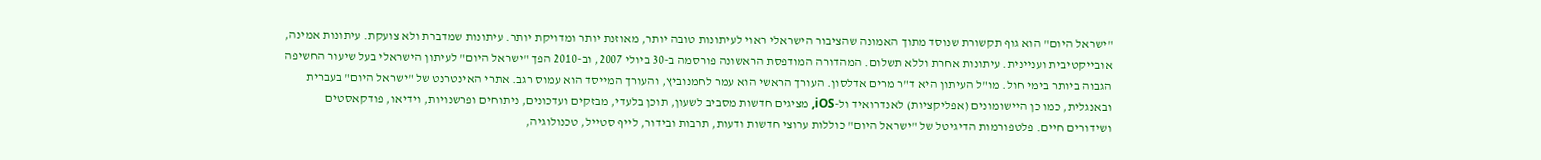"ישראל היום" הוא גוף תקשורת שנוסד מתוך האמונה שהציבור הישראלי ראוי לעיתונות טובה יותר, מאוזנת יותר ומדויקת יותר. עיתונות שמדברת ולא צועקת. עיתונות אמינה, אובייקטיבית ועניינית. עיתונות אחרת וללא תשלום. המהדורה המודפסת הראשונה פורסמה ב-30 ביולי 2007, וב-2010 הפך "ישראל היום" לעיתון הישראלי בעל שיעור החשיפה הגבוה ביותר בימי חול. מו"ל העיתון היא ד"ר מרים אדלסון. העורך הראשי הוא עמר לחמנוביץ, והעורך המייסד הוא עמוס רגב. אתרי האינטרנט של "ישראל היום" בעברית ובאנגלית, כמו כן היישומונים (אפליקציות) לאנדרואיד ול-iOS, מציגים חדשות מסביב לשעון, תוכן בלעדי, מבזקים ועדכונים, ניתוחים ופרשנויות, וידיאו, פודקאסטים ושידורים חיים. פלטפורמות הדיגיטל של "ישראל היום" כוללות ערוצי חדשות ודעות, תרבות ובידור, לייף סטייל, טכנולוגיה,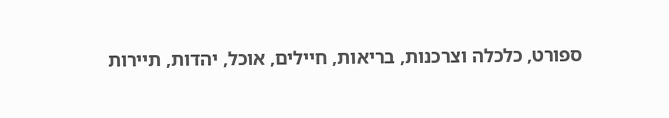ספורט, כלכלה וצרכנות, בריאות, חיילים, אוכל, יהדות, תיירות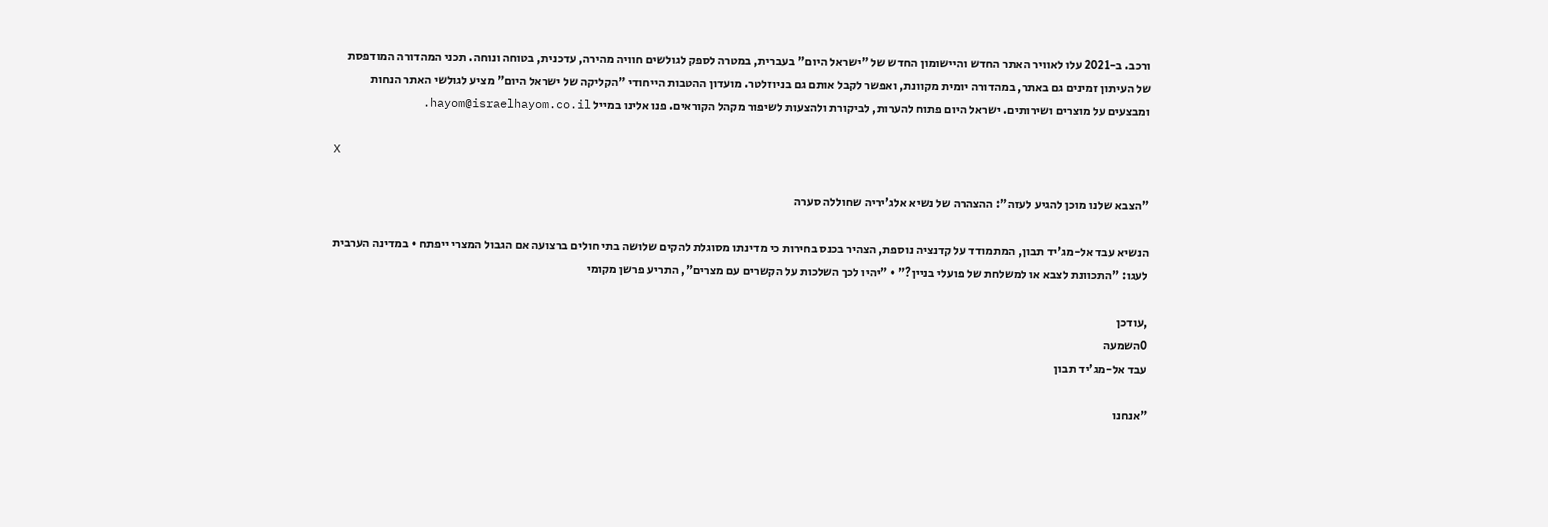ורכב. ב-2021 עלו לאוויר האתר החדש והיישומון החדש של "ישראל היום" בעברית, במטרה לספק לגולשים חוויה מהירה, עדכנית, בטוחה ונוחה. תכני המהדורה המודפסת של העיתון זמינים גם באתר, במהדורה יומית מקוונת, ואפשר לקבל אותם גם בניוזלטר. מועדון ההטבות הייחודי "הקליקה של ישראל היום" מציע לגולשי האתר הנחות ומבצעים על מוצרים ושירותים. ישראל היום פתוח להערות, לביקורת ולהצעות לשיפור מקהל הקוראים. פנו אלינו במייל hayom@israelhayom.co.il.

X

"הצבא שלנו מוכן להגיע לעזה": ההצהרה של נשיא אלג'יריה שחוללה סערה

הנשיא עבד אל-מג'יד תבון, המתמודד על קדנציה נוספת, הצהיר בכנס בחירות כי מדינתו מסוגלת להקים שלושה בתי חולים ברצועה אם הגבול המצרי ייפתח • במדינה הערבית לעגו: "התכוונת לצבא או למשלחת של פועלי בניין?" • "יהיו לכך השלכות על הקשרים עם מצרים", התריע פרשן מקומי

,עודכן
0השמעה
עבד אל-מג'יד תבון

"אנחנו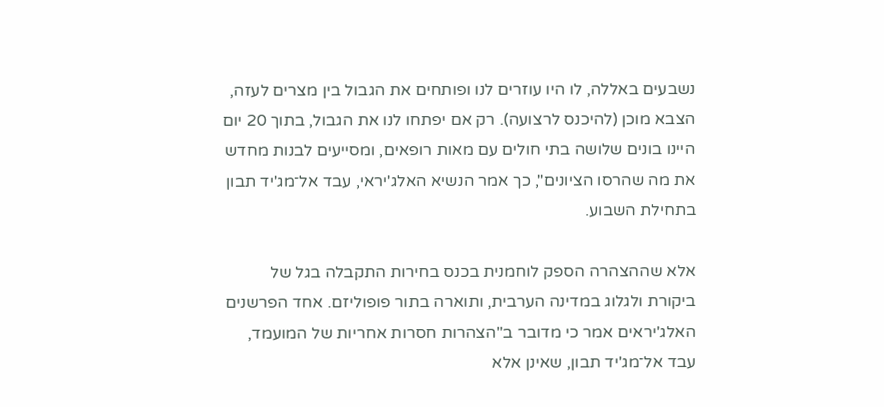נשבעים באללה, לו היו עוזרים לנו ופותחים את הגבול בין מצרים לעזה, הצבא מוכן (להיכנס לרצועה). רק אם יפתחו לנו את הגבול, בתוך 20 יום היינו בונים שלושה בתי חולים עם מאות רופאים, ומסייעים לבנות מחדש את מה שהרסו הציונים", כך אמר הנשיא האלג'יראי, עבד אל־מג'יד תבון בתחילת השבוע.

אלא שההצהרה הספק לוחמנית בכנס בחירות התקבלה בגל של ביקורת ולגלוג במדינה הערבית, ותוארה בתור פופוליזם. אחד הפרשנים האלג'יראים אמר כי מדובר ב"הצהרות חסרות אחריות של המועמד, עבד אל־מג'יד תבון, שאינן אלא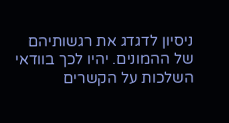ניסיון לדגדג את רגשותיהם של ההמונים. יהיו לכך בוודאי השלכות על הקשרים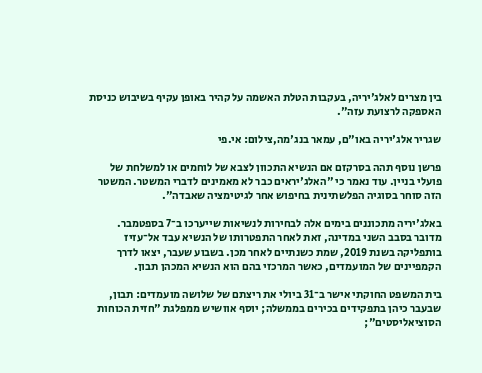בין מצרים לאלג'יריה, בעקבות הטלת האשמה על קהיר באופן עקיף בשיבוש כניסת האספקה לרצועת עזה".

שגריר אלג'יריה באו"ם, עמאר בנג'מה,צילום: אי.פי

פרשן נוסף תהה בסרקזם אם הנשיא התכוון לצבא של לוחמים או למשלחת של פועלי בניין. עוד נאמר כי "האלג'יראים כבר לא מאמינים לדברי המשטר. המשטר הזה סוחר בסוגיה הפלשתינית בחיפוש אחר לגיטימציה שאבדה".

באלג'יריה מתכוננים בימים אלה לבחירות לנשיאות שייערכו ב־7 בספטמבר. מדובר בסבב השני במדינה, זאת לאחר התפטרותו של הנשיא עבד אל־עזיז בותפליקה בשנת 2019, שמת כשנתיים לאחר מכן. בשבוע שעבר, יצאו לדרך הקמפיינים של המועמדים, כאשר המרכזי בהם הוא הנשיא המכהן תבון.

בית המשפט החוקתי אישר ב־31 ביולי את ריצתם של שלושה מועמדים: תבון, שבעבר כיהן בתפקידים בכירים בממשלה; יוסף אוושיש ממפלגת "חזית הכוחות הסוציאליסטים";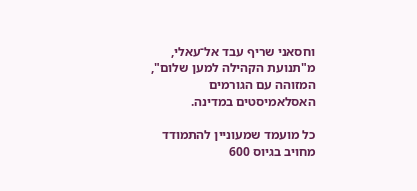וחסאני שריף עבד אל־עאלי, מ"תנועת הקהילה למען שלום", המזוהה עם הגורמים האסלאמיסטים במדינה.

כל מועמד שמעוניין להתמודד מחויב בגיוס 600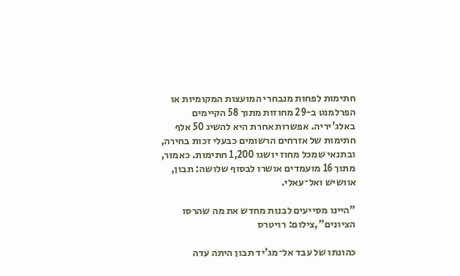חתימות לפחות מנבחרי המועצות המקומיות או הפרלמנט ב-29 מחוזות מתוך 58 הקיימים באלג'יריה. אפשרות אחרת היא להשיג 50 אלף חתימות של אזרחים הרשומים כבעלי זכות בחירה, ובתנאי שמכל מחוז יושגו 1,200 חתימות. כאמור, מתוך 16 מועמדים אושרו לבסוף שלושה: תבון, אוושיש ואל־עאלי.

"היינו מסייעים לבנות מחדש את מה שהרסו הציונים",צילום: רויטרס

כהונתו של עבד אל־מג'יד תבון היתה עדה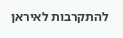להתקרבות לאיראן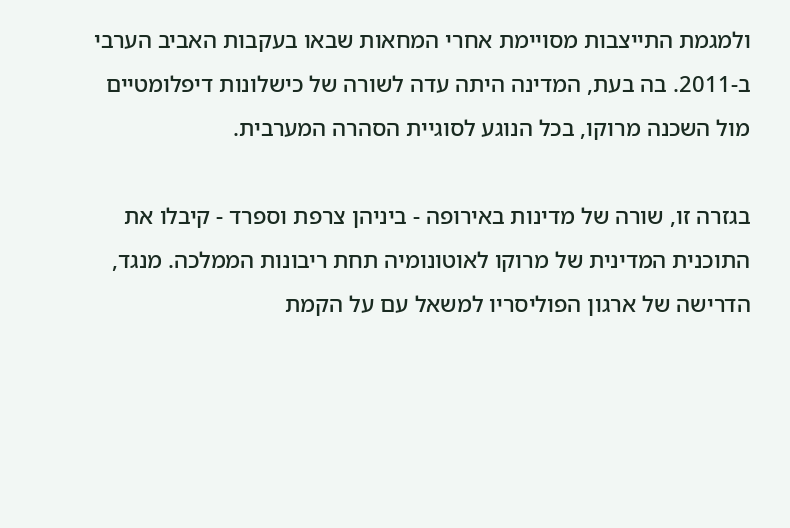ולמגמת התייצבות מסויימת אחרי המחאות שבאו בעקבות האביב הערבי ב-2011. בה בעת, המדינה היתה עדה לשורה של כישלונות דיפלומטיים מול השכנה מרוקו, בכל הנוגע לסוגיית הסהרה המערבית.

בגזרה זו, שורה של מדינות באירופה - ביניהן צרפת וספרד - קיבלו את התוכנית המדינית של מרוקו לאוטונומיה תחת ריבונות הממלכה. מנגד, הדרישה של ארגון הפוליסריו למשאל עם על הקמת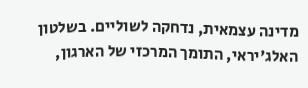מדינה עצמאית, נדחקה לשוליים. בשלטון האלג'יראי, התומך המרכזי של הארגון,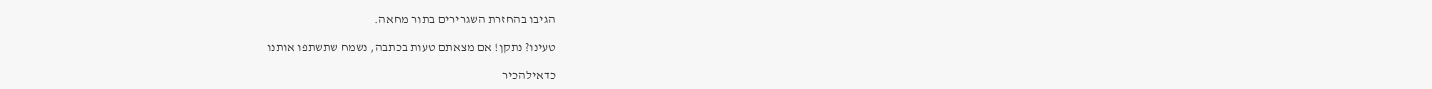הגיבו בהחזרת השגרירים בתור מחאה.

טעינו? נתקן! אם מצאתם טעות בכתבה, נשמח שתשתפו אותנו

כדאילהכיר